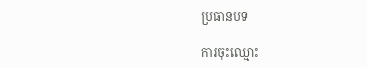ប្រធានបទ

ការចុះឈ្មោះ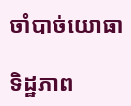ចាំបាច់យោធា

ទិដ្ឋភាព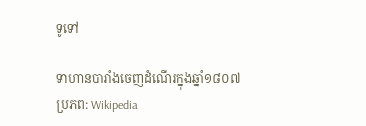ទូទៅ

ទាហានបារាំងចេញដំណើរក្នុងឆ្នាំ១៨០៧ ប្រភព: Wikipedia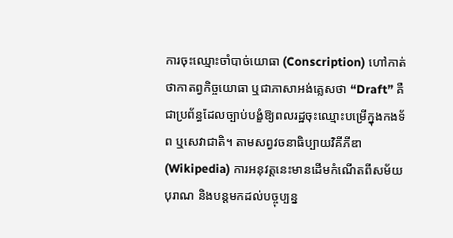ការចុះឈ្មោះចាំបាច់យោធា (Conscription) ហៅកាត់ថាកាតព្វកិច្ចយោធា ឬជាភាសាអង់គ្លេសថា “Draft” គឺជាប្រព័ន្ធដែលច្បាប់បង្ខំឱ្យពលរដ្ឋចុះឈ្មោះបម្រើក្នុងកងទ័ព ឬសេវាជាតិ។ តាមសព្វវចនាធិប្បាយវិគីភីឌា (Wikipedia) ការអនុវត្តនេះមានដើមកំណើតពីសម័យបុរាណ និងបន្តមកដល់បច្ចុប្បន្ន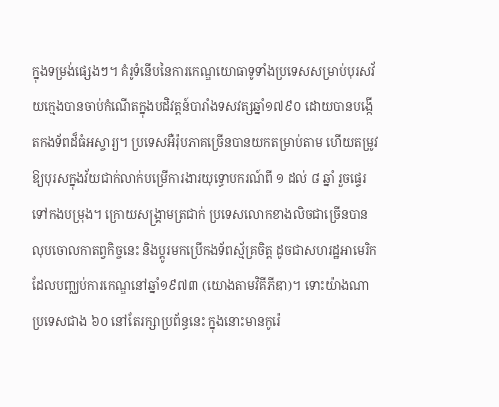ក្នុងទម្រង់ផ្សេងៗ។ គំរូទំនើបនៃការកេណ្ឌយោធាទូទាំងប្រទេសសម្រាប់បុរសវ័យក្មេងបានចាប់កំណើតក្នុងបដិវត្តន៍បារាំងទសវត្សឆ្នាំ១៧៩០ ដោយបានបង្កើតកងទ័ពដ៏ធំអស្ចារ្យ។ ប្រទេសអឺរ៉ុបភាគច្រើនបានយកតម្រាប់តាម ហើយតម្រូវឱ្យបុរសក្នុងវ័យជាក់លាក់បម្រើការងារយុទ្ធោបករណ៍ពី ១ ដល់ ៨ ឆ្នាំ រួចផ្ទេរទៅកងបម្រុង។ ក្រោយសង្គ្រាមត្រជាក់ ប្រទេសលោកខាងលិចជាច្រើនបានលុបចោលកាតព្វកិច្ចនេះ និងប្តូរមកប្រើកងទ័ពស្ម័គ្រចិត្ត ដូចជាសហរដ្ឋអាមេរិកដែលបញ្ឈប់ការកេណ្ឌនៅឆ្នាំ១៩៧៣ (យោងតាមវិគីភីឌា)។ ទោះយ៉ាងណា ប្រទេសជាង ៦០ នៅតែរក្សាប្រព័ន្ធនេះ ក្នុងនោះមានកូរ៉េ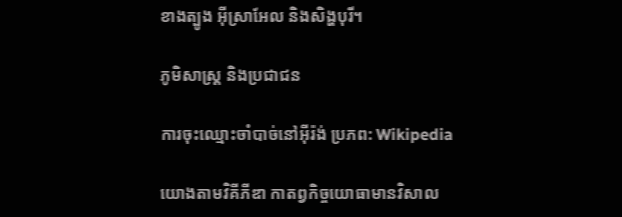ខាងត្បូង អ៊ីស្រាអែល និងសិង្ហបុរី។

ភូមិសាស្ត្រ និងប្រជាជន

ការចុះឈ្មោះចាំបាច់នៅអ៊ីរ៉ង់ ប្រភព: Wikipedia

យោងតាមវិគីភីឌា កាតព្វកិច្ចយោធាមានវិសាល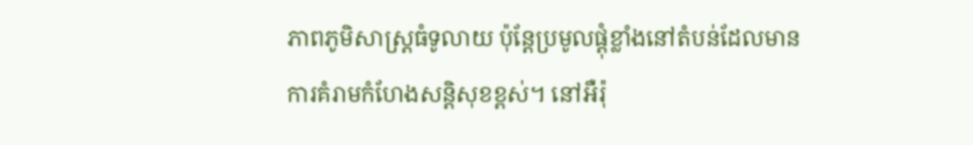ភាពភូមិសាស្ត្រធំទូលាយ ប៉ុន្តែប្រមូលផ្តុំខ្លាំងនៅតំបន់ដែលមានការគំរាមកំហែងសន្តិសុខខ្ពស់។ នៅអឺរ៉ុ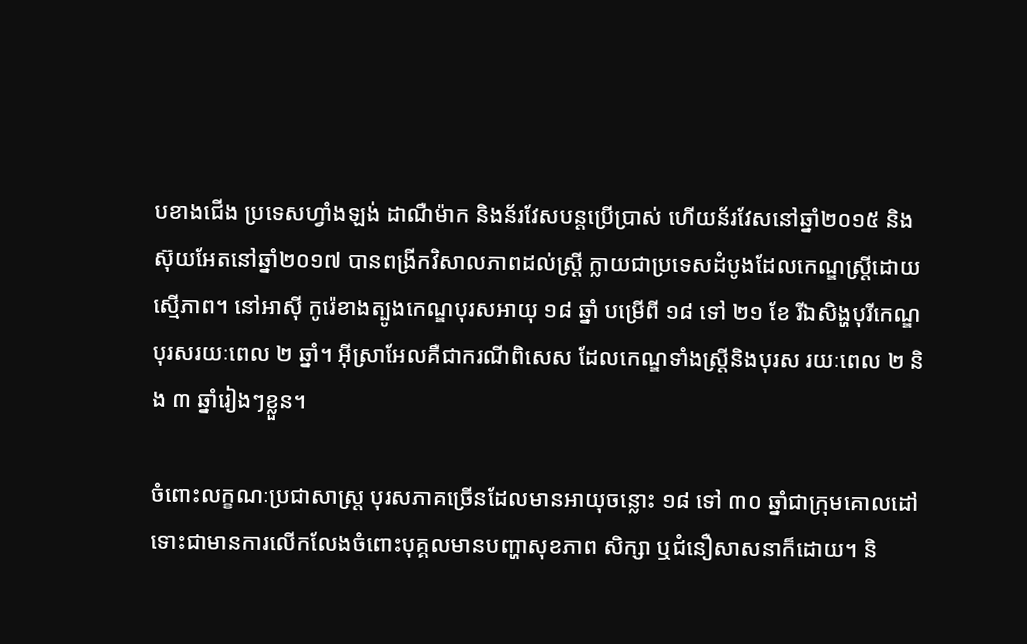បខាងជើង ប្រទេសហ្វាំងឡង់ ដាណឺម៉ាក និងន័រវែសបន្តប្រើប្រាស់ ហើយន័រវែសនៅឆ្នាំ២០១៥ និងស៊ុយអែតនៅឆ្នាំ២០១៧ បានពង្រីកវិសាលភាពដល់ស្ត្រី ក្លាយជាប្រទេសដំបូងដែលកេណ្ឌស្ត្រីដោយស្មើភាព។ នៅអាស៊ី កូរ៉េខាងត្បូងកេណ្ឌបុរសអាយុ ១៨ ឆ្នាំ បម្រើពី ១៨ ទៅ ២១ ខែ រីឯសិង្ហបុរីកេណ្ឌបុរសរយៈពេល ២ ឆ្នាំ។ អ៊ីស្រាអែលគឺជាករណីពិសេស ដែលកេណ្ឌទាំងស្ត្រីនិងបុរស រយៈពេល ២ និង ៣ ឆ្នាំរៀងៗខ្លួន។

ចំពោះលក្ខណៈប្រជាសាស្ត្រ បុរសភាគច្រើនដែលមានអាយុចន្លោះ ១៨ ទៅ ៣០ ឆ្នាំជាក្រុមគោលដៅ ទោះជាមានការលើកលែងចំពោះបុគ្គលមានបញ្ហាសុខភាព សិក្សា ឬជំនឿសាសនាក៏ដោយ។ និ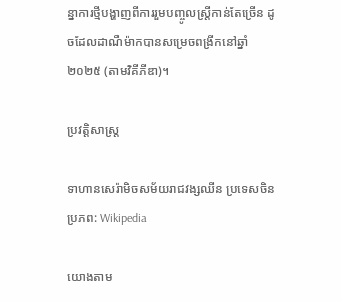ន្នាការថ្មីបង្ហាញពីការរួមបញ្ចូលស្ត្រីកាន់តែច្រើន ដូចដែលដាណឺម៉ាកបានសម្រេចពង្រីកនៅឆ្នាំ២០២៥ (តាមវិគីភីឌា)។

ប្រវត្តិសាស្ត្រ

ទាហានសេរ៉ាមិចសម័យរាជវង្សឈីន ប្រទេសចិន ប្រភព: Wikipedia

យោងតាម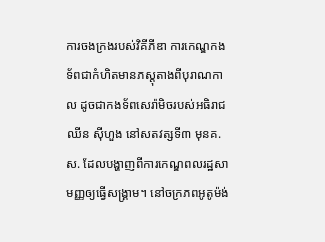ការចងក្រងរបស់វិគីភីឌា ការកេណ្ឌកងទ័ពជាកំហិតមានភស្តុតាងពីបុរាណកាល ដូចជាកងទ័ពសេរ៉ាមិចរបស់អធិរាជឈីន ស៊ីហួង នៅសតវត្សទី៣ មុនគ.ស. ដែលបង្ហាញពីការកេណ្ឌពលរដ្ឋសាមញ្ញឲ្យធ្វើសង្គ្រាម។ នៅចក្រភពអូតូម៉ង់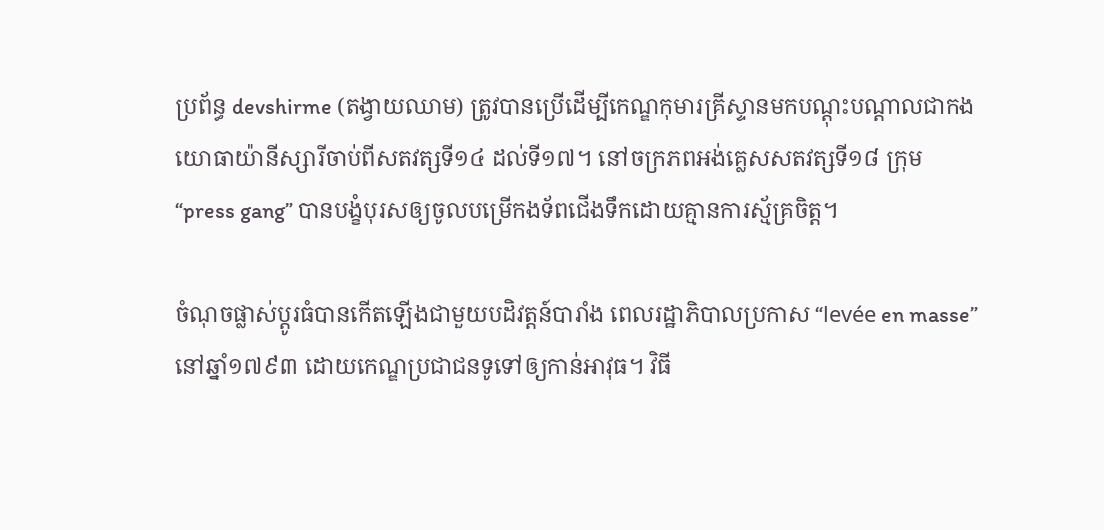ប្រព័ន្ធ devshirme (តង្វាយឈាម) ត្រូវបានប្រើដើម្បីកេណ្ឌកុមារគ្រីស្ទានមកបណ្តុះបណ្តាលជាកងយោធាយ៉ានីស្សារីចាប់ពីសតវត្សទី១៤ ដល់ទី១៧។ នៅចក្រភពអង់គ្លេសសតវត្សទី១៨ ក្រុម “press gang” បានបង្ខំបុរសឲ្យចូលបម្រើកងទ័ពជើងទឹកដោយគ្មានការស្ម័គ្រចិត្ត។

ចំណុចផ្លាស់ប្តូរធំបានកើតឡើងជាមួយបដិវត្តន៍បារាំង ពេលរដ្ឋាភិបាលប្រកាស “levée en masse” នៅឆ្នាំ១៧៩៣ ដោយកេណ្ឌប្រជាជនទូទៅឲ្យកាន់អាវុធ។ វិធី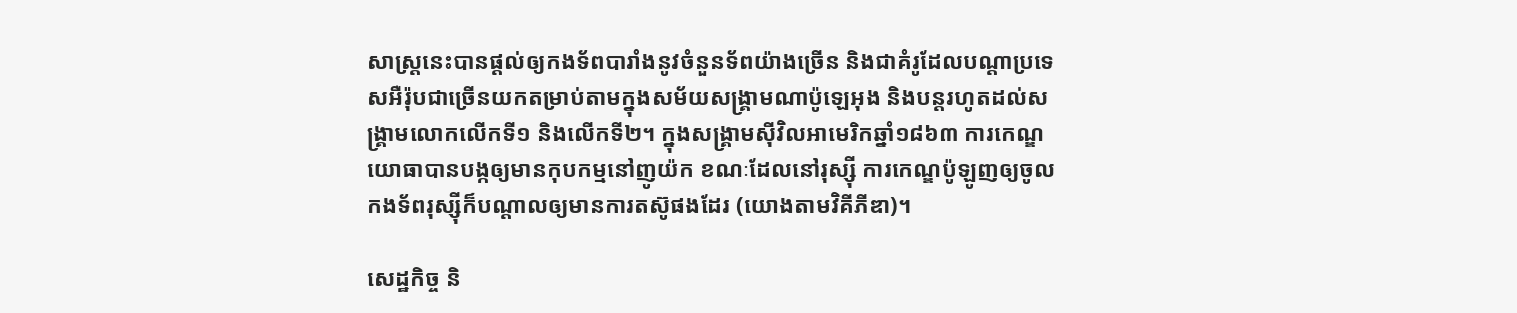សាស្ត្រនេះបានផ្តល់ឲ្យកងទ័ពបារាំងនូវចំនួនទ័ពយ៉ាងច្រើន និងជាគំរូដែលបណ្តាប្រទេសអឺរ៉ុបជាច្រើនយកតម្រាប់តាមក្នុងសម័យសង្គ្រាមណាប៉ូឡេអុង និងបន្តរហូតដល់សង្គ្រាមលោកលើកទី១ និងលើកទី២។ ក្នុងសង្គ្រាមស៊ីវិលអាមេរិកឆ្នាំ១៨៦៣ ការកេណ្ឌយោធាបានបង្កឲ្យមានកុបកម្មនៅញូយ៉ក ខណៈដែលនៅរុស្ស៊ី ការកេណ្ឌប៉ូឡូញឲ្យចូលកងទ័ពរុស្ស៊ីក៏បណ្តាលឲ្យមានការតស៊ូផងដែរ (យោងតាមវិគីភីឌា)។

សេដ្ឋកិច្ច និ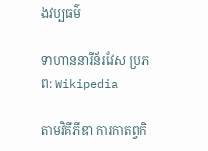ងវប្បធម៌

ទាហាននារីន័រវែស ប្រភព: Wikipedia

តាមវិគីភីឌា ការកាតព្វកិ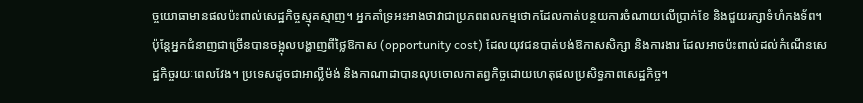ច្ចយោធាមានផលប៉ះពាល់សេដ្ឋកិច្ចស្មុគស្មាញ។ អ្នកគាំទ្រអះអាងថាវាជាប្រភពពលកម្មថោកដែលកាត់បន្ថយការចំណាយលើប្រាក់ខែ និងជួយរក្សាទំហំកងទ័ព។ ប៉ុន្តែអ្នកជំនាញជាច្រើនបានចង្អុលបង្ហាញពីថ្លៃឱកាស (opportunity cost) ដែលយុវជនបាត់បង់ឱកាសសិក្សា និងការងារ ដែលអាចប៉ះពាល់ដល់កំណើនសេដ្ឋកិច្ចរយៈពេលវែង។ ប្រទេសដូចជាអាល្លឺម៉ង់ និងកាណាដាបានលុបចោលកាតព្វកិច្ចដោយហេតុផលប្រសិទ្ធភាពសេដ្ឋកិច្ច។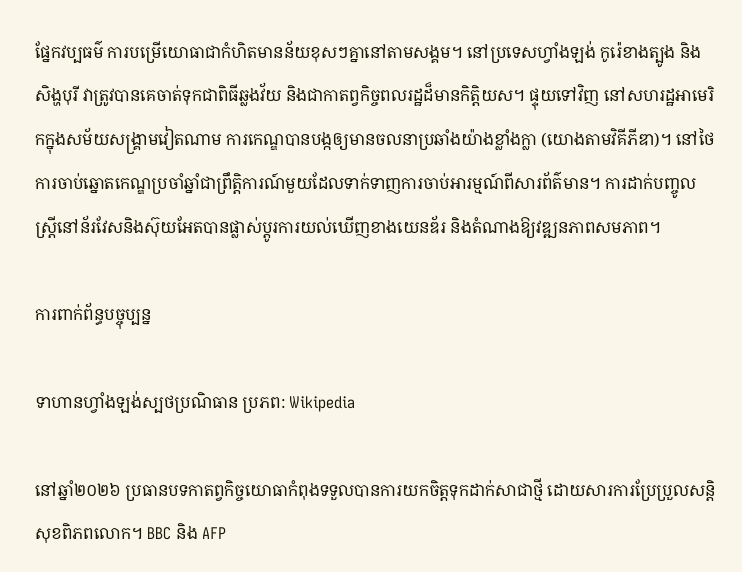ផ្នែកវប្បធម៌ ការបម្រើយោធាជាកំហិតមានន័យខុសៗគ្នានៅតាមសង្គម។ នៅប្រទេសហ្វាំងឡង់ កូរ៉េខាងត្បូង និងសិង្ហបុរី វាត្រូវបានគេចាត់ទុកជាពិធីឆ្លងវ័យ និងជាកាតព្វកិច្ចពលរដ្ឋដ៏មានកិត្តិយស។ ផ្ទុយទៅវិញ នៅសហរដ្ឋអាមេរិកក្នុងសម័យសង្គ្រាមវៀតណាម ការកេណ្ឌបានបង្កឲ្យមានចលនាប្រឆាំងយ៉ាងខ្លាំងក្លា (យោងតាមវិគីភីឌា)។ នៅថៃ ការចាប់ឆ្នោតកេណ្ឌប្រចាំឆ្នាំជាព្រឹត្តិការណ៍មួយដែលទាក់ទាញការចាប់អារម្មណ៍ពីសារព័ត៌មាន។ ការដាក់បញ្ចូលស្ត្រីនៅន័រវែសនិងស៊ុយអែតបានផ្លាស់ប្តូរការយល់ឃើញខាងយេនឌ័រ និងតំណាងឱ្យវឌ្ឍនភាពសមភាព។

ការពាក់ព័ន្ធបច្ចុប្បន្ន

ទាហានហ្វាំងឡង់ស្បថប្រណិធាន ប្រភព: Wikipedia

នៅឆ្នាំ២០២៦ ប្រធានបទកាតព្វកិច្ចយោធាកំពុងទទួលបានការយកចិត្តទុកដាក់សាជាថ្មី ដោយសារការប្រែប្រួលសន្តិសុខពិភពលោក។ BBC និង AFP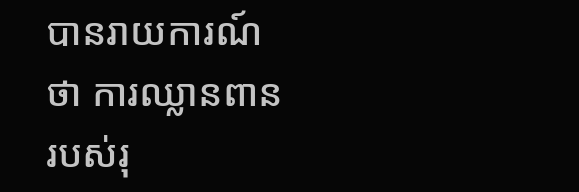បានរាយការណ៍ថា ការឈ្លានពានរបស់រុ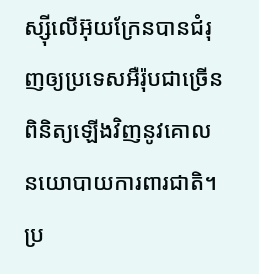ស្ស៊ីលើអ៊ុយក្រែនបានជំរុញឲ្យប្រទេសអឺរ៉ុបជាច្រើនពិនិត្យឡើងវិញនូវគោលនយោបាយការពារជាតិ។ ប្រ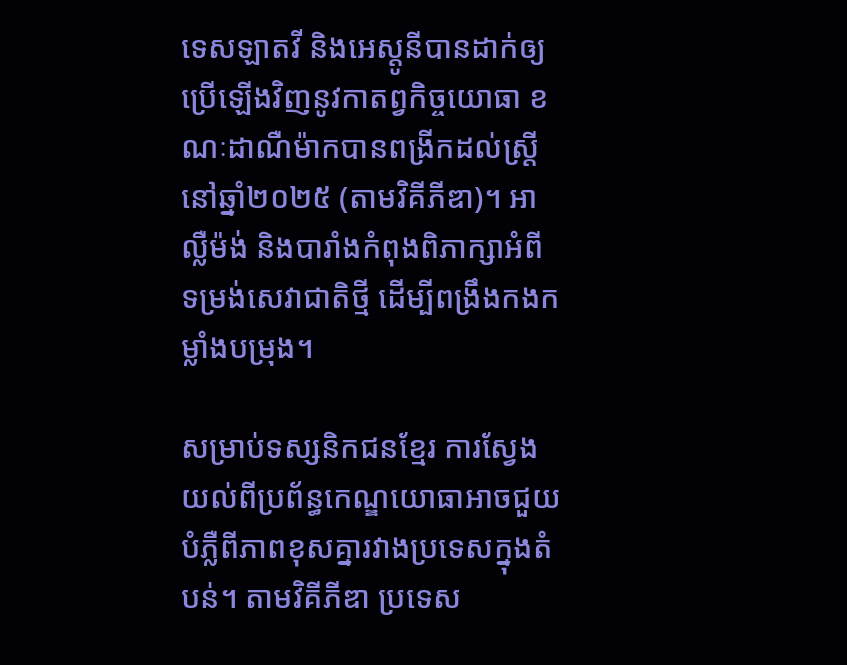ទេសឡាតវី និងអេស្តូនីបានដាក់ឲ្យប្រើឡើងវិញនូវកាតព្វកិច្ចយោធា ខណៈដាណឺម៉ាកបានពង្រីកដល់ស្ត្រីនៅឆ្នាំ២០២៥ (តាមវិគីភីឌា)។ អាល្លឺម៉ង់ និងបារាំងកំពុងពិភាក្សាអំពីទម្រង់សេវាជាតិថ្មី ដើម្បីពង្រឹងកងកម្លាំងបម្រុង។

សម្រាប់ទស្សនិកជនខ្មែរ ការស្វែងយល់ពីប្រព័ន្ធកេណ្ឌយោធាអាចជួយបំភ្លឺពីភាពខុសគ្នារវាងប្រទេសក្នុងតំបន់។ តាមវិគីភីឌា ប្រទេស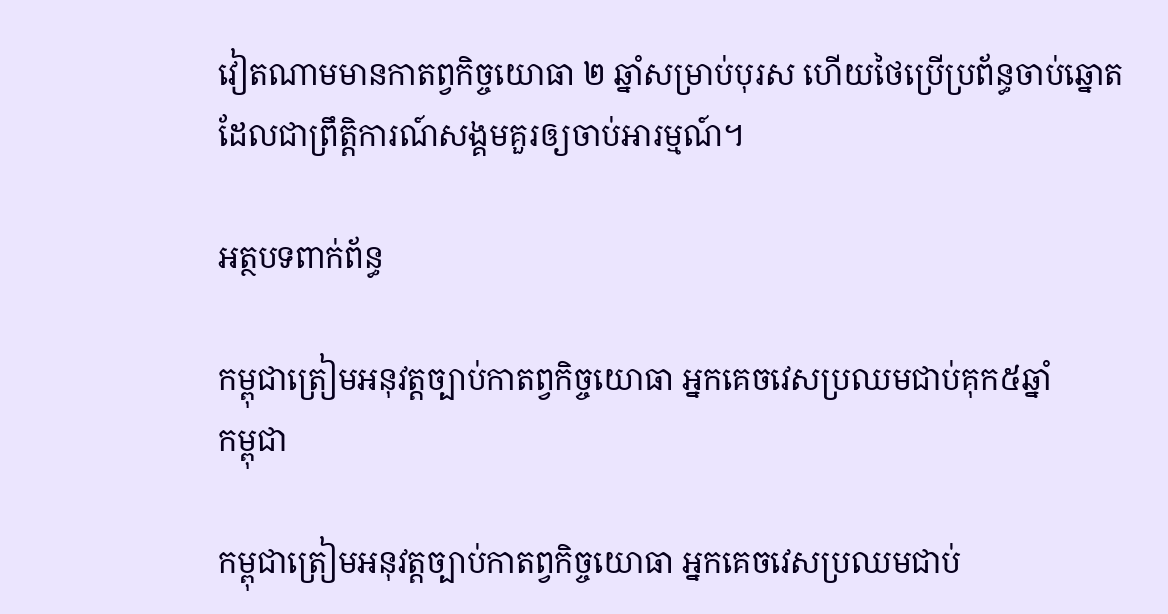វៀតណាមមានកាតព្វកិច្ចយោធា ២ ឆ្នាំសម្រាប់បុរស ហើយថៃប្រើប្រព័ន្ធចាប់ឆ្នោតដែលជាព្រឹត្តិការណ៍សង្គមគួរឲ្យចាប់អារម្មណ៍។

អត្ថបទពាក់ព័ន្ធ

កម្ពុជាត្រៀមអនុវត្តច្បាប់កាតព្វកិច្ចយោធា អ្នកគេចវេសប្រឈមជាប់គុក៥ឆ្នាំ
កម្ពុជា

កម្ពុជាត្រៀមអនុវត្តច្បាប់កាតព្វកិច្ចយោធា អ្នកគេចវេសប្រឈមជាប់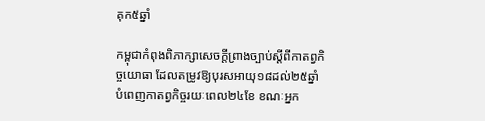គុក៥ឆ្នាំ

កម្ពុជាកំពុងពិភាក្សាសេចក្តីព្រាងច្បាប់ស្តីពីកាតព្វកិច្ចយោធា ដែលតម្រូវឱ្យបុរសអាយុ១៨ដល់២៥ឆ្នាំ បំពេញកាតព្វកិច្ចរយៈពេល២៤ខែ ខណៈអ្នក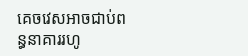គេចវេសអាចជាប់ពន្ធនាគាររហូ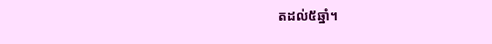តដល់៥ឆ្នាំ។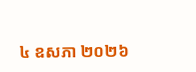៤ ឧសភា ២០២៦